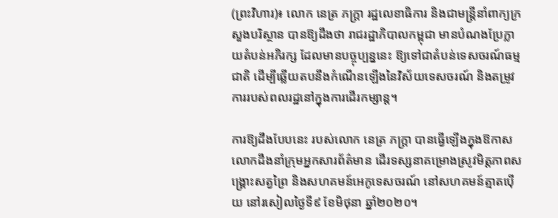(ព្រះវិហារ)៖ លោក នេត្រ ភក្ត្រា រដ្ឋលេខាធិការ និងជាមន្ត្រីនាំពាក្យក្រសួងបរិស្ថាន បានឱ្យដឹងថា រាជរដ្ឋាភិបាលកម្ពុជា មានបំណងប្រែក្លាយតំបន់អភិរក្ស ដែលមានបច្ចុប្បន្ននេះ ឱ្យទៅជាតំបន់ទេសចរណ៍ធម្មជាតិ ដើម្បីឆ្លើយតបនឹងកំណើនឡើងនៃវិស័យទេសចរណ៍ និងតម្រូវការរបស់ពលរដ្ឋនៅក្នុងការដើរកម្សាន្ត។

ការឱ្យដឹងបែបនេះ របស់លោក នេត្រ ភក្ត្រា បានធ្វើឡើងក្នុងឱកាសលោកដឹងនាំក្រុមអ្នកសារព័ត៌មាន ដើរទស្សនាគម្រោងស្រូវមិត្តភាពសង្គ្រោះសត្វព្រៃ និងសហគមន៍អេកូទេសចរណ៍ នៅសហគមន៍ត្មាតប៉ើយ នៅរសៀលថ្ងៃទី៩ ខែមិថុនា ឆ្នាំ២០២០។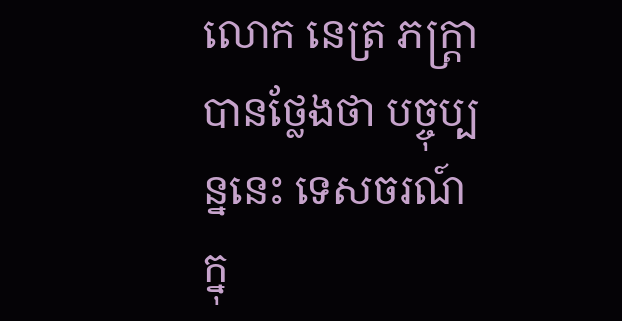លោក នេត្រ ភក្ត្រា បានថ្លែងថា បច្ចុប្បន្ននេះ ទេសចរណ៍ក្នុ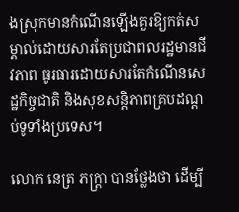ងស្រុកមានកំណើនឡើងគួរឱ្យកត់សម្គាល់ដោយសារតែប្រជាពលរដ្ឋមានជីវភាព ធូរធារដោយសារតែកំណើនសេដ្ឋកិច្ចជាតិ និងសុខសន្តិភាពគ្របដណ្តប់ទូទាំងប្រទេស។

លោក នេត្រ ភក្ត្រា បានថ្លែងថា ដើម្បី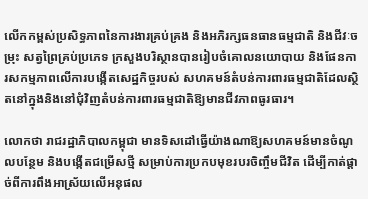លើកកម្ពស់ប្រសិទ្ធភាពនៃការងារគ្រប់គ្រង និងអភិរក្សធនធានធម្មជាតិ និងជីវៈចម្រុះ សត្វព្រៃគ្រប់ប្រភេទ ក្រសួងបរិស្ថានបានរៀបចំគោលនយោបាយ និងផែនការសកម្មភាពលើការបង្កើតសេដ្ឋកិច្ចរបស់ សហគមន៍តំបន់ការពារធម្មជាតិដែលស្ថិតនៅក្នុងនិងនៅជុំវិញតំបន់ការពារធម្មជាតិឱ្យមានជីវភាពធូរធារ។

លោកថា រាជរដ្ឋាភិបាលកម្ពុជា មានទិសដៅធ្វើយ៉ាងណាឱ្យសហគមន៍មានចំណូលបន្ថែម និងបង្កើតជម្រើសថ្មី សម្រាប់ការប្រកបមុខរបរចិញ្ចឹមជីវិត ដើម្បីកាត់ផ្តាច់ពីការពឹងអាស្រ័យលើអនុផល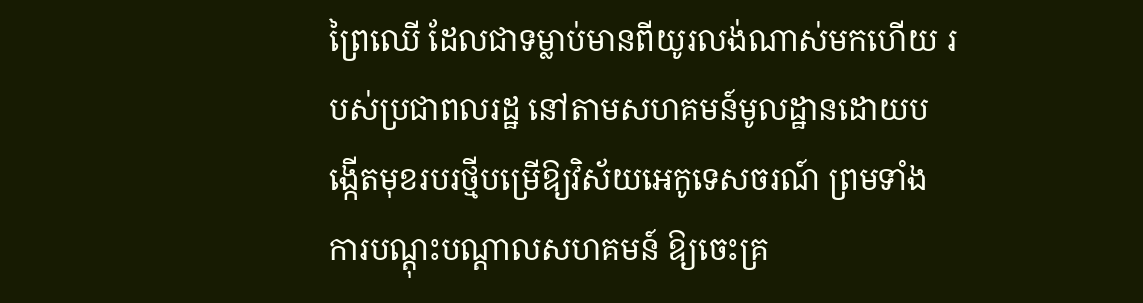ព្រៃឈើ ដែលជាទម្លាប់មានពីយូរលង់ណាស់មកហើយ របស់ប្រជាពលរដ្ឋ នៅតាមសហគមន៍មូលដ្ឋានដោយបង្កើតមុខរបរថ្មីបម្រើឱ្យវិស័យអេកូទេសចរណ៍ ព្រមទាំងការបណ្តុះបណ្តាលសហគមន៍ ឱ្យចេះគ្រ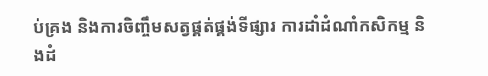ប់គ្រង និងការចិញ្ចឹមសត្វផ្គត់ផ្គង់ទីផ្សារ ការដាំដំណាំកសិកម្ម និងដំ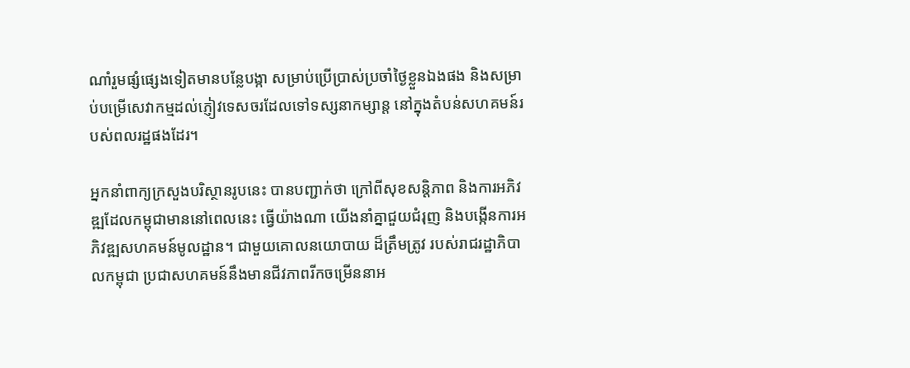ណាំរួមផ្សំផ្សេងទៀតមានបន្លែបង្កា សម្រាប់ប្រើប្រាស់ប្រចាំថ្ងៃខ្លួនឯងផង និងសម្រាប់បម្រើសេវាកម្មដល់ភ្ញៀវទេសចរដែលទៅទស្សនាកម្សាន្ត នៅក្នុងតំបន់សហគមន៍របស់ពលរដ្ឋផងដែរ។

អ្នកនាំពាក្យក្រសួងបរិស្ថានរូបនេះ បានបញ្ជាក់ថា ក្រៅពីសុខសន្តិភាព និងការអភិវឌ្ឍដែលកម្ពុជាមាននៅពេលនេះ ធ្វើយ៉ាងណា យើងនាំគ្នាជួយជំរុញ និងបង្កើនការអភិវឌ្ឍសហគមន៍មូលដ្ឋាន។ ជាមួយគោលនយោបាយ ដ៏ត្រឹមត្រូវ របស់រាជរដ្ឋាភិបាលកម្ពុជា ប្រជាសហគមន៍នឹងមានជីវភាពរីកចម្រើននាអ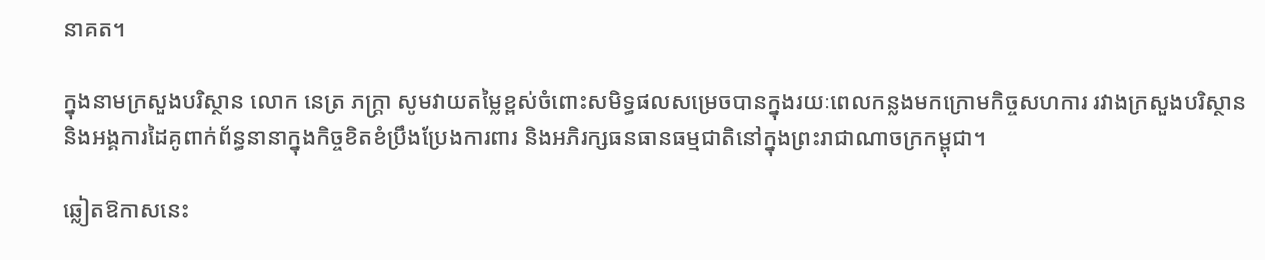នាគត។

ក្នុងនាមក្រសួងបរិស្ថាន លោក នេត្រ ភក្ត្រា សូមវាយតម្លៃខ្ពស់ចំពោះសមិទ្ធផលសម្រេចបានក្នុងរយៈពេលកន្លងមកក្រោមកិច្ចសហការ រវាងក្រសួងបរិស្ថាន និងអង្គការដៃគូពាក់ព័ន្ធនានាក្នុងកិច្ចខិតខំប្រឹងប្រែងការពារ និងអភិរក្សធនធានធម្មជាតិនៅក្នុងព្រះរាជាណាចក្រកម្ពុជា។

ឆ្លៀតឱកាសនេះ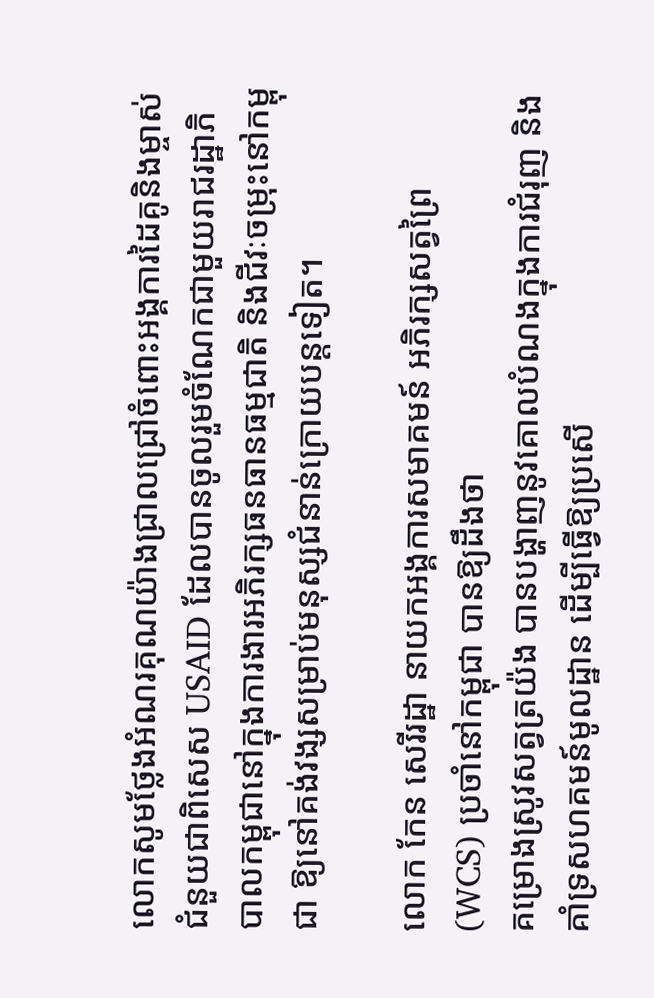លោកសូមថ្លែងអំណរគុណយ៉ាងជ្រាលជ្រៅចំពោះអង្គការដៃគូនិងម្ចាស់ជំនួយជាពិសេស USAID ដែលបានចូលរួមចំណែកជាមួយរាជរដ្ឋាភិបាលកម្ពុជានៅក្នុងការងារអភិរក្សធនធានធម្មជាតិ និងជីវៈចម្រុះនៅកម្ពុជា ឱ្យនៅគង់វង្សសម្រាប់មនុស្សជំនាន់ក្រោយបន្តទៀត។

លោក កែន សេរីរដ្ឋា នាយកអង្គការសមាគមន៍ អភិរក្សសត្វព្រៃ (WCS) ប្រចាំនៅកម្ពុជា បានឱ្យដឹងថា
គម្រោងស្រូវសត្វត្រយ៉ង បានបង្ហាញនូវគោលបំណងក្នុងការជំរុញ និងគាំទ្រសហគមន៍មូលដ្ឋាន ដើម្បីធ្វើឱ្យប្រសើ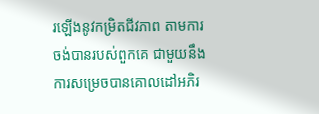រឡើងនូវកម្រិតជីវភាព តាមការចង់បានរបស់ពួកគេ ជាមួយនឹងការសម្រេចបានគោលដៅអភិរ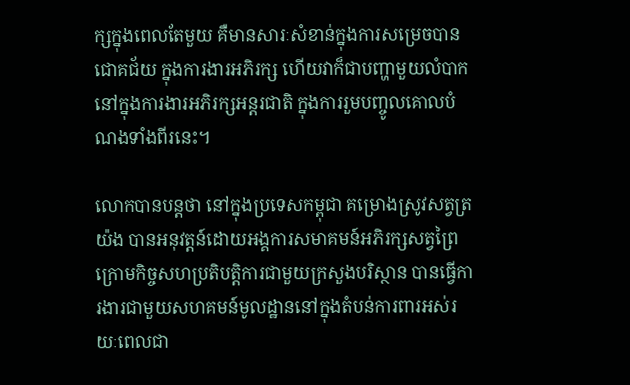ក្សក្នុងពេលតែមួយ គឺមានសារៈសំខាន់ក្នុងការសម្រេចបានជោគជ័យ ក្នុងការងារអភិរក្ស ហើយវាក៏ជាបញ្ហាមួយលំបាក នៅក្នុងការងារអភិរក្សអន្តរជាតិ ក្នុងការរួមបញ្ចូលគោលបំណងទាំងពីរនេះ។

លោកបានបន្តថា នៅក្នុងប្រទេសកម្ពុជា គម្រោងស្រូវសត្វត្រយ៉ង បានអនុវត្តន៍ដោយអង្គការសមាគមន៍អភិរក្សសត្វព្រៃ ក្រោមកិច្ចសហប្រតិបត្តិការជាមួយក្រសួងបរិស្ថាន បានធ្វើការងារជាមួយសហគមន៍មូលដ្ឋាននៅក្នុងតំបន់ការពារអស់រយៈពេលជា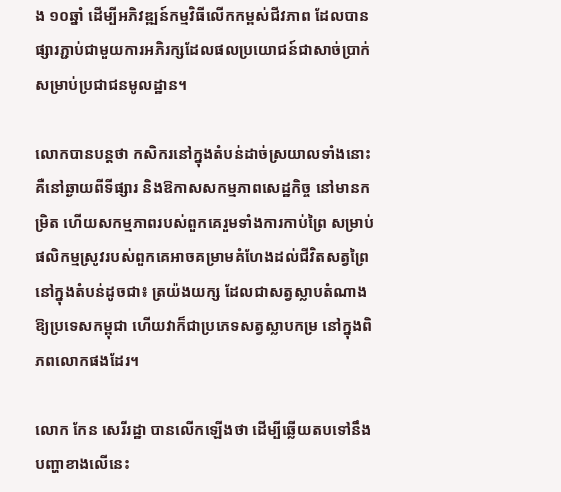ង ១០ឆ្នាំ ដើម្បីអភិវឌ្ឍន៍កម្មវិធីលើកកម្ពស់ជីវភាព ដែលបានផ្សារភ្ជាប់ជាមួយការអភិរក្សដែលផលប្រយោជន៍ជាសាច់ប្រាក់សម្រាប់ប្រជាជនមូលដ្ឋាន។

លោកបានបន្ដថា កសិករនៅក្នុងតំបន់ដាច់ស្រយាលទាំងនោះ គឺនៅឆ្ងាយពីទីផ្សារ និងឱកាសសកម្មភាពសេដ្ឋកិច្ច នៅមានកម្រិត ហើយសកម្មភាពរបស់ពួកគេរួមទាំងការកាប់ព្រៃ សម្រាប់ផលិកម្មស្រូវរបស់ពួកគេអាចគម្រាមគំហែងដល់ជីវិតសត្វព្រៃនៅក្នុងតំបន់ដូចជា៖ ត្រយ៉ងយក្ស ដែលជាសត្វស្លាបតំណាងឱ្យប្រទេសកម្ពុជា ហើយវាក៏ជាប្រភេទសត្វស្លាបកម្រ នៅក្នុងពិភពលោកផងដែរ។

លោក កែន សេរីរដ្ឋា បានលើកឡើងថា ដើម្បីឆ្លើយតបទៅនឹងបញ្ហាខាងលើនេះ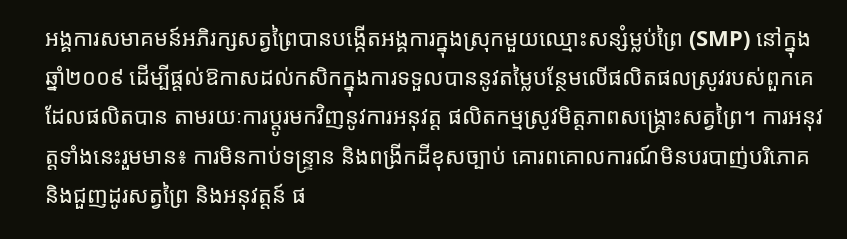អង្គការសមាគមន៍អភិរក្សសត្វព្រៃបានបង្កើតអង្គការក្នុងស្រុកមួយឈ្មោះសន្សំម្លប់ព្រៃ (SMP) នៅក្នុងឆ្នាំ២០០៩ ដើម្បីផ្តល់ឱកាសដល់កសិកក្នុងការទទួលបាននូវតម្លៃបន្ថែមលើផលិតផលស្រូវរបស់ពួកគេដែលផលិតបាន តាមរយៈការប្តូរមកវិញនូវការអនុវត្ត ផលិតកម្មស្រូវមិត្តភាពសង្រ្គោះសត្វព្រៃ។ ការអនុវត្តទាំងនេះរួមមាន៖ ការមិនកាប់ទន្រ្ទាន និងពង្រីកដីខុសច្បាប់ គោរពគោលការណ៍មិនបរបាញ់បរិភោគ និងជួញដូរសត្វព្រៃ និងអនុវត្តន៍ ផ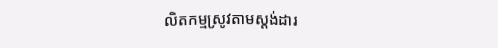លិតកម្មស្រូវតាមស្តង់ដារ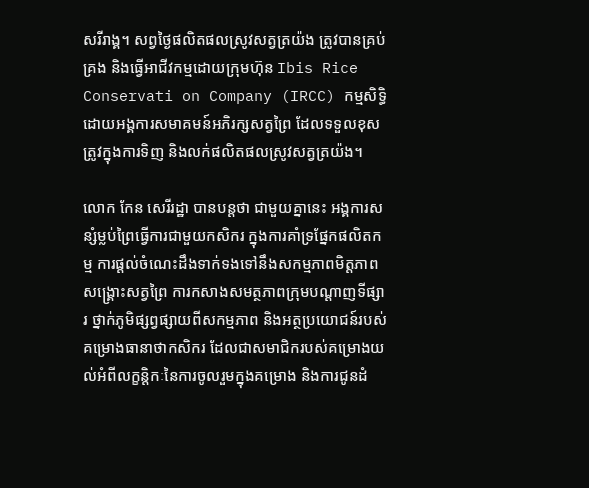សរីរាង្គ។ សព្វថ្ងៃផលិតផលស្រូវសត្វត្រយ៉ង ត្រូវបានគ្រប់គ្រង និងធ្វើអាជីវកម្មដោយក្រុមហ៊ុន Ibis Rice Conservati on Company (IRCC) កម្មសិទ្ធិដោយអង្គការសមាគមន៍អភិរក្សសត្វព្រៃ ដែលទទួលខុសត្រូវក្នុងការទិញ និងលក់ផលិតផលស្រូវសត្វត្រយ៉ង។

លោក កែន សេរីរដ្ឋា បានបន្តថា ជាមួយគ្នានេះ អង្គការសន្សំម្លប់ព្រៃធ្វើការជាមួយកសិករ ក្នុងការគាំទ្រផ្នែកផលិតកម្ម ការផ្តល់ចំណេះដឹងទាក់ទងទៅនឹងសកម្មភាពមិត្តភាពសង្រ្គោះសត្វព្រៃ ការកសាងសមត្ថភាពក្រុមបណ្តាញទីផ្សារ ថ្នាក់ភូមិផ្សព្វផ្សាយពីសកម្មភាព និងអត្ថប្រយោជន៍របស់គម្រោងធានាថាកសិករ ដែលជាសមាជិករបស់គម្រោងយល់អំពីលក្ខន្តិកៈនៃការចូលរួមក្នុងគម្រោង និងការជូនដំ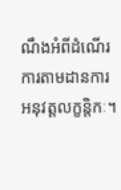ណឹងអំពីដំណើរការតាមដានការអនុវត្តលក្ខន្តិកៈ។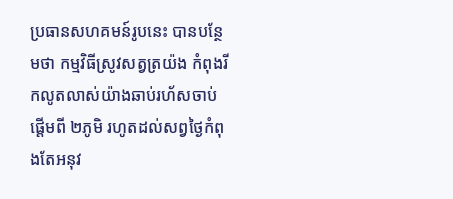ប្រធានសហគមន៍រូបនេះ បានបន្ថែមថា កម្មវិធីស្រូវសត្វត្រយ៉ង កំពុងរីកលូតលាស់យ៉ាងឆាប់រហ័សចាប់ផ្តើមពី ២ភូមិ រហូតដល់សព្វថ្ងៃកំពុងតែអនុវ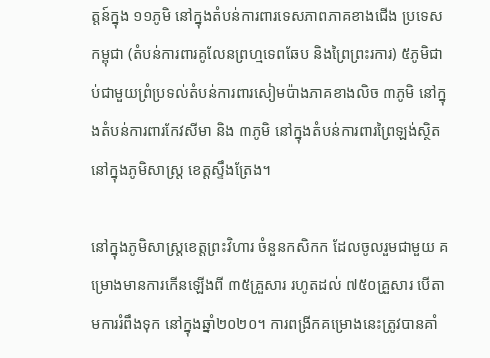ត្តន៍ក្នុង ១១ភូមិ នៅក្នុងតំបន់ការពារទេសភាពភាគខាងជើង ប្រទេសកម្ពុជា (តំបន់ការពារគូលែនព្រហ្មទេពឆែប និងព្រៃព្រះរការ) ៥ភូមិជាប់ជាមួយព្រំប្រទល់តំបន់ការពារសៀមប៉ាងភាគខាងលិច ៣ភូមិ នៅក្នុងតំបន់ការពារកែវសីមា និង ៣ភូមិ នៅក្នុងតំបន់ការពារព្រៃឡង់ស្ថិតនៅក្នុងភូមិសាស្រ្ត ខេត្តស្ទឹងត្រែង។

នៅក្នុងភូមិសាស្រ្តខេត្តព្រះវិហារ ចំនួនកសិកក ដែលចូលរួមជាមួយ គម្រោងមានការកើនឡើងពី ៣៥គ្រួសារ រហូតដល់ ៧៥០គ្រួសារ បើតាមការរំពឹងទុក នៅក្នុងឆ្នាំ២០២០។ ការពង្រីកគម្រោងនេះត្រូវបានគាំ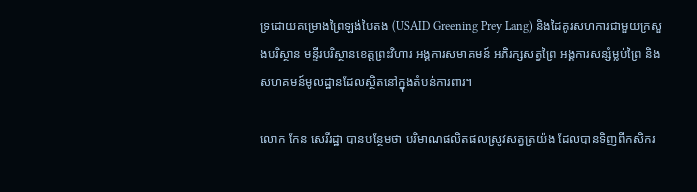ទ្រដោយគម្រោងព្រៃឡង់បៃតង (USAID Greening Prey Lang) និងដៃគូរសហការជាមួយក្រសួងបរិស្ថាន មន្ទីរបរិស្ថានខេត្តព្រះវិហារ អង្គការសមាគមន៍ អភិរក្សសត្វព្រៃ អង្គការសន្សំម្លប់ព្រៃ និងសហគមន៍មូលដ្ឋានដែលស្ថិតនៅក្នុងតំបន់ការពារ។

លោក កែន សេរីរដ្ឋា បានបន្ថែមថា បរិមាណផលិតផលស្រូវសត្វត្រយ៉ង ដែលបានទិញពីកសិករ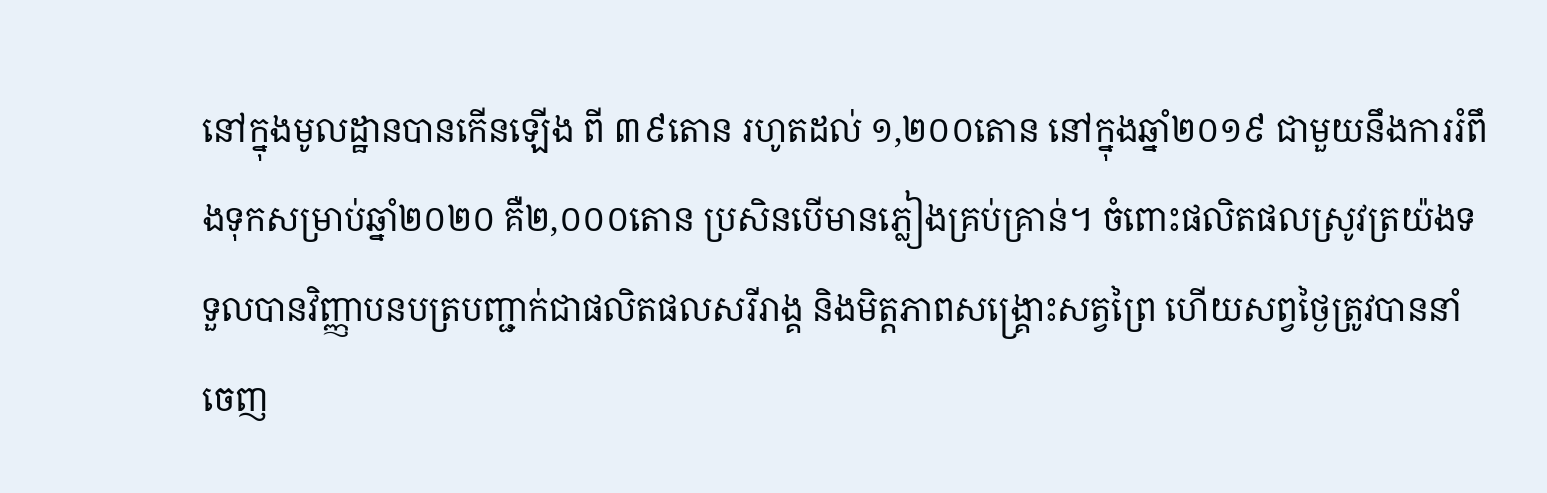នៅក្នុងមូលដ្ឋានបានកើនឡើង ពី ៣៩តោន រហូតដល់ ១,២០០តោន នៅក្នុងឆ្នាំ២០១៩ ជាមួយនឹងការរំពឹងទុកសម្រាប់ឆ្នាំ២០២០ គឺ២,០០០តោន ប្រសិនបើមានភ្លៀងគ្រប់គ្រាន់។ ចំពោះផលិតផលស្រូវត្រយ៉ងទទួលបានវិញ្ញាបនបត្របញ្ជាក់ជាផលិតផលសរីរាង្គ និងមិត្តភាពសង្រ្គោះសត្វព្រៃ ហើយសព្វថ្ងៃត្រូវបាននាំចេញ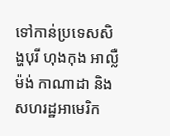ទៅកាន់ប្រទេសសិង្ហបុរី ហុងកុង អាល្លឺម៉ង់ កាណាដា និងសហរដ្ឋអាមេរិក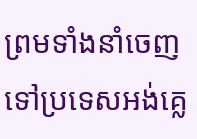ព្រមទាំងនាំចេញទៅប្រទេសអង់គ្លេ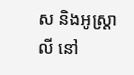ស និងអូស្រ្តាលី នៅ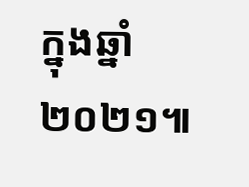ក្នុងឆ្នាំ២០២១៕